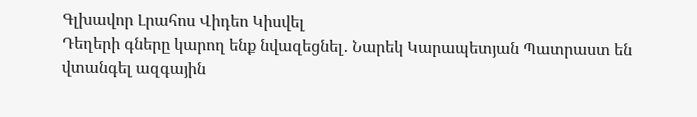Գլխավոր Լրահոս Վիդեո Կիսվել
Դեղերի գները կարող ենք նվազեցնել․ Նարեկ Կարապետյան Պատրաստ են վտանգել ազգային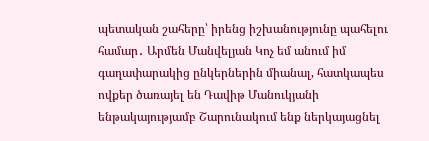պետական շահերը՝ իրենց իշխանությունը պահելու համար․ Արմեն Մանվելյան Կոչ եմ անում իմ գաղափարակից ընկերներին միանալ, հատկապես ովքեր ծառայել են Դավիթ Մանուկյանի ենթակայությամբ Շարունակում ենք ներկայացնել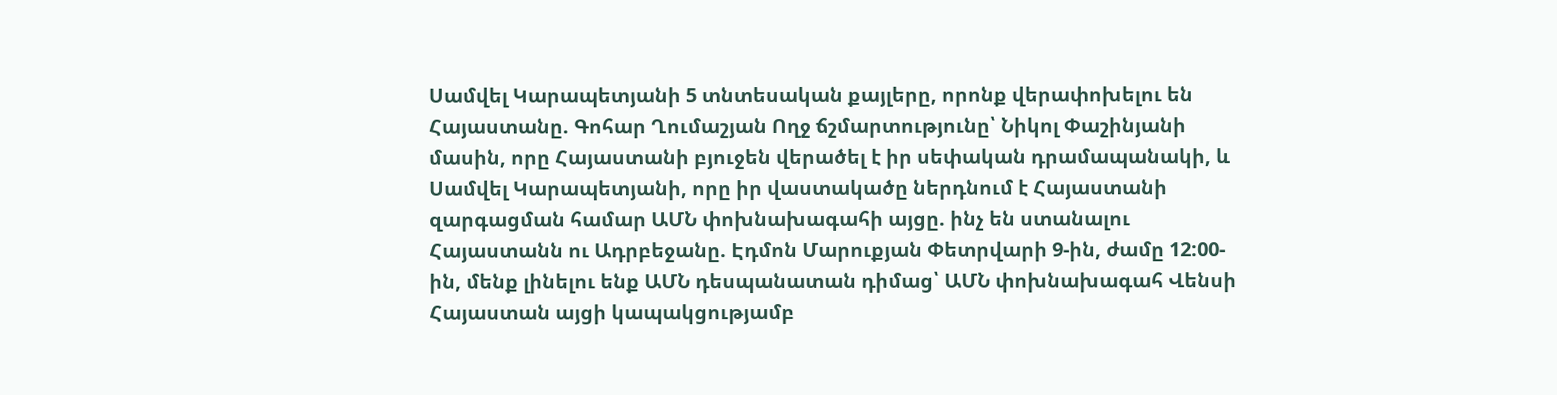Սամվել Կարապետյանի 5 տնտեսական քայլերը, որոնք վերափոխելու են Հայաստանը. Գոհար Ղումաշյան Ողջ ճշմարտությունը՝ Նիկոլ Փաշինյանի մասին, որը Հայաստանի բյուջեն վերածել է իր սեփական դրամապանակի, և Սամվել Կարապետյանի, որը իր վաստակածը ներդնում է Հայաստանի զարգացման համար ԱՄՆ փոխնախագահի այցը. ինչ են ստանալու Հայաստանն ու Ադրբեջանը. Էդմոն Մարուքյան Փետրվարի 9-ին, ժամը 12:00-ին, մենք լինելու ենք ԱՄՆ դեսպանատան դիմաց՝ ԱՄՆ փոխնախագահ Վենսի Հայաստան այցի կապակցությամբ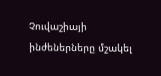Չուվաշիայի ինժեներները մշակել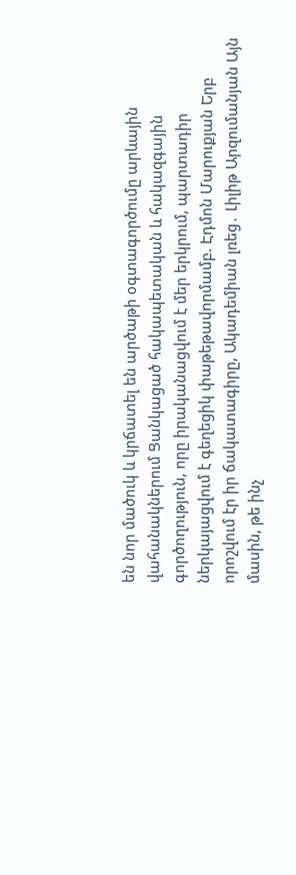են նոր մածուկ և կրճատել են արծաթի օգտագործումը արևային վահանակներում Ցանկացած հակապետական և հակազգային գործողություն, որը իրականացվում է մեր երկրում, պարտադիր ներկայացվում է գեղեցիկ փաթեթավորմամբ. Էդմոն Մարուքյան Երբ որոշվում էր իր ճակատագիրը, Ակադեմիան լռեց․ Լիլիթ Արզումանյան Այն մասին, թե ինչ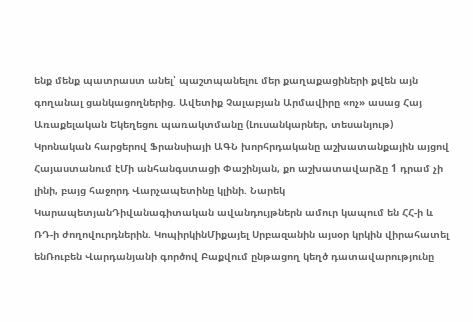ենք մենք պատրաստ անել՝ պաշտպանելու մեր քաղաքացիների քվեն այն գողանալ ցանկացողներից. Ավետիք Չալաբյան Արմավիրը «ոչ» ասաց Հայ Առաքելական Եկեղեցու պառակտմանը (Լուսանկարներ, տեսանյութ)
Կրոնական հարցերով Ֆրանսիայի ԱԳՆ խորհրդականը աշխատանքային այցով Հայաստանում էՄի անհանգստացի Փաշինյան, քո աշխատավարձը 1 դրամ չի լինի, բայց հաջորդ Վարչապետինը կլինի. Նարեկ ԿարապետյանԴիվանագիտական ավանդույթներն ամուր կապում են ՀՀ-ի և ՌԴ-ի ժողովուրդներին. ԿոպիրկինՄիքայել Սրբազանին այսօր կրկին վիրահատել ենՌուբեն Վարդանյանի գործով Բաքվում ընթացող կեղծ դատավարությունը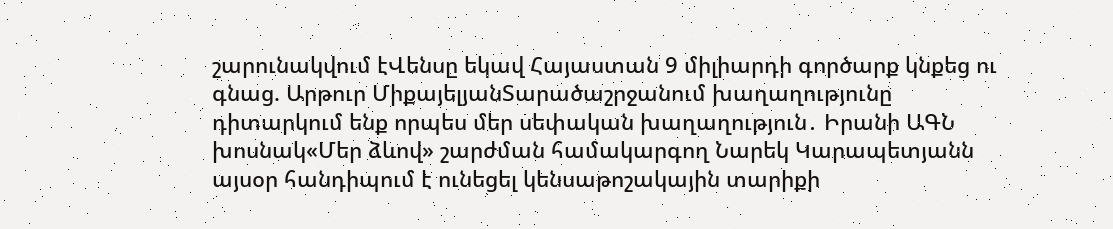շարունակվում էՎենսը եկավ Հայաստան 9 միլիարդի գործարք կնքեց ու գնաց. Արթուր ՄիքայելյանՏարածաշրջանում խաղաղությունը դիտարկում ենք որպես մեր սեփական խաղաղություն․ Իրանի ԱԳՆ խոսնակ«Մեր ձևով» շարժման համակարգող Նարեկ Կարապետյանն այսօր հանդիպում է ունեցել կենսաթոշակային տարիքի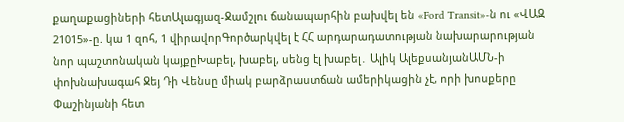քաղաքացիների հետԱլագյազ-Ջամշլու ճանապարհին բախվել են «Ford Transit»-ն ու «ՎԱԶ 21015»-ը. կա 1 զոհ, 1 վիրավորԳործարկվել է ՀՀ արդարադատության նախարարության նոր պաշտոնական կայքըԽաբել, խաբել, սենց էլ խաբել․ Ալիկ ԱլեքսանյանԱՄՆ-ի փոխնախագահ Ջեյ Դի Վենսը միակ բարձրաստճան ամերիկացին չէ, որի խոսքերը Փաշինյանի հետ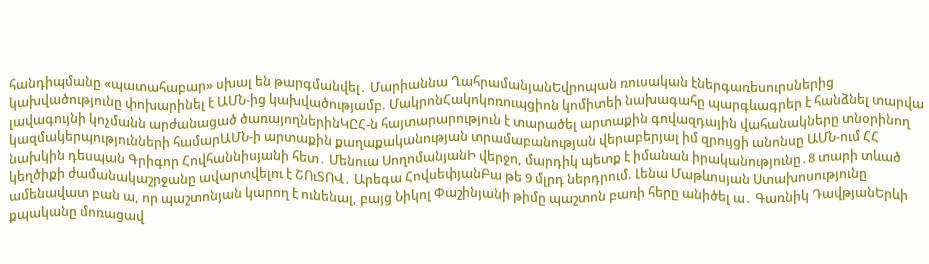հանդիպմանը «պատահաբար» սխալ են թարգմանվել․ Մարիաննա ՂահրամանյանԵվրոպան ռուսական էներգառեսուրսներից կախվածությունը փոխարինել է ԱՄՆ-ից կախվածությամբ. ՄակրոնՀակոկոռուպցիոն կոմիտեի նախագահը պարգևագրեր է հանձնել տարվա լավագույնի կոչմանն արժանացած ծառայողներինԿԸՀ-ն հայտարարություն է տարածել արտաքին գովազդային վահանակները տնօրինող կազմակերպությունների համարԱՄՆ-ի արտաքին քաղաքականության տրամաբանության վերաբերյալ իմ զրույցի անոնսը ԱՄՆ-ում ՀՀ նախկին դեսպան Գրիգոր Հովհաննիսյանի հետ․ Մենուա ՍողոմանյանԻ վերջո, մարդիկ պետք է իմանան իրականությունը․8 տարի տևած կեղծիքի ժամանակաշրջանը ավարտվելու է ՇՈւՏՈՎ․ Արեգա ՀովսեփյանԲա թե 9 մլրդ ներդրում. Լենա Մաթևոսյան Ստախոսությունը ամենավատ բան ա, որ պաշտոնյան կարող է ունենալ, բայց Նիկոլ Փաշինյանի թիմը պաշտոն բառի հերը անիծել ա․ Գառնիկ ԴավթյանԵրևի քպականը մոռացավ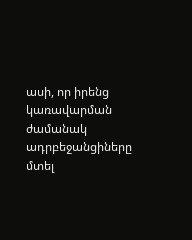ասի, որ իրենց կառավարման ժամանակ ադրբեջանցիները մտել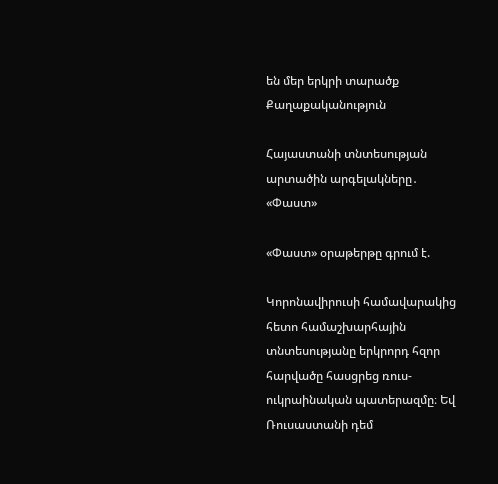են մեր երկրի տարածք
Քաղաքականություն

Հայաստանի տնտեսության արտածին արգելակները․ «Փաստ»

«Փաստ» օրաթերթը գրում է.

Կորոնավիրուսի համավարակից հետո համաշխարհային տնտեսությանը երկրորդ հզոր հարվածը հասցրեց ռուս-ուկրաինական պատերազմը։ Եվ Ռուսաստանի դեմ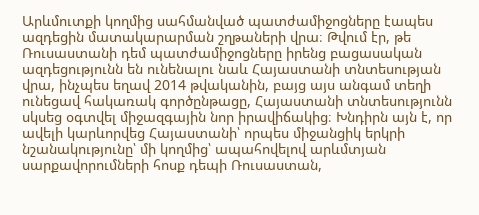Արևմուտքի կողմից սահմանված պատժամիջոցները էապես ազդեցին մատակարարման շղթաների վրա։ Թվում էր, թե Ռուսաստանի դեմ պատժամիջոցները իրենց բացասական ազդեցությունն են ունենալու նաև Հայաստանի տնտեսության վրա, ինչպես եղավ 2014 թվականին, բայց այս անգամ տեղի ունեցավ հակառակ գործընթացը, Հայաստանի տնտեսությունն սկսեց օգտվել միջազգային նոր իրավիճակից։ Խնդիրն այն է, որ ավելի կարևորվեց Հայաստանի՝ որպես միջանցիկ երկրի նշանակությունը՝ մի կողմից՝ ապահովելով արևմտյան սարքավորումների հոսք դեպի Ռուսաստան,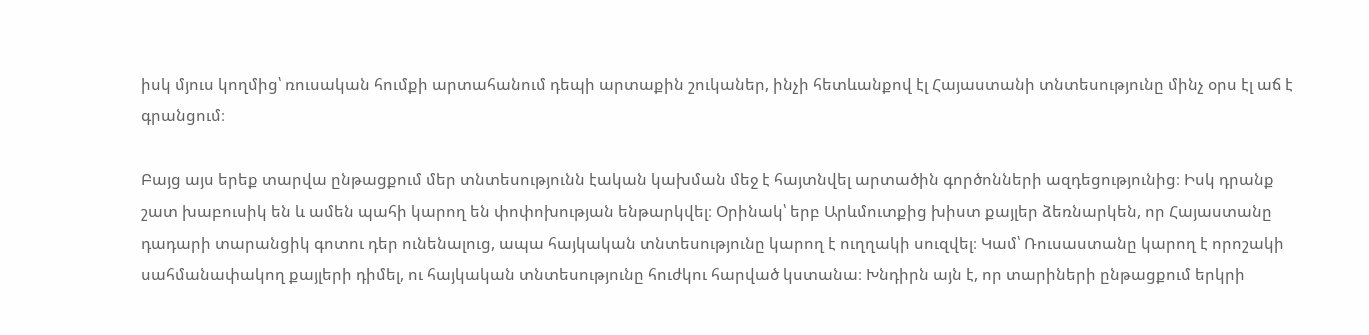իսկ մյուս կողմից՝ ռուսական հումքի արտահանում դեպի արտաքին շուկաներ, ինչի հետևանքով էլ Հայաստանի տնտեսությունը մինչ օրս էլ աճ է գրանցում։

Բայց այս երեք տարվա ընթացքում մեր տնտեսությունն էական կախման մեջ է հայտնվել արտածին գործոնների ազդեցությունից։ Իսկ դրանք շատ խաբուսիկ են և ամեն պահի կարող են փոփոխության ենթարկվել։ Օրինակ՝ երբ Արևմուտքից խիստ քայլեր ձեռնարկեն, որ Հայաստանը դադարի տարանցիկ գոտու դեր ունենալուց, ապա հայկական տնտեսությունը կարող է ուղղակի սուզվել։ Կամ՝ Ռուսաստանը կարող է որոշակի սահմանափակող քայլերի դիմել, ու հայկական տնտեսությունը հուժկու հարված կստանա։ Խնդիրն այն է, որ տարիների ընթացքում երկրի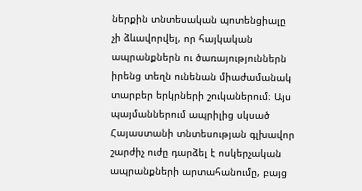ներքին տնտեսական պոտենցիալը չի ձևավորվել, որ հայկական ապրանքներն ու ծառայություններն իրենց տեղն ունենան միաժամանակ տարբեր երկրների շուկաներում։ Այս պայմաններում ապրիլից սկսած Հայաստանի տնտեսության գլխավոր շարժիչ ուժը դարձել է ոսկերչական ապրանքների արտահանումը, բայց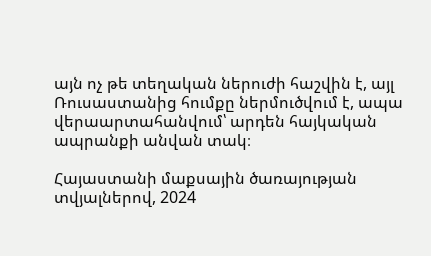այն ոչ թե տեղական ներուժի հաշվին է, այլ Ռուսաստանից հումքը ներմուծվում է, ապա վերաարտահանվում՝ արդեն հայկական ապրանքի անվան տակ։

Հայաստանի մաքսային ծառայության տվյալներով, 2024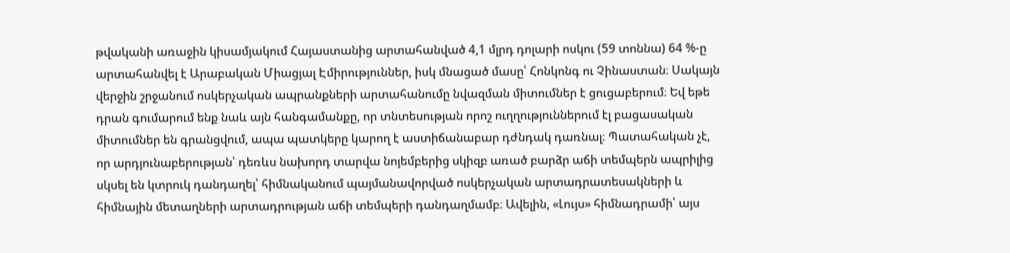թվականի առաջին կիսամյակում Հայաստանից արտահանված 4,1 մլրդ դոլարի ոսկու (59 տոննա) 64 %-ը արտահանվել է Արաբական Միացյալ Էմիրություններ, իսկ մնացած մասը՝ Հոնկոնգ ու Չինաստան։ Սակայն վերջին շրջանում ոսկերչական ապրանքների արտահանումը նվազման միտումներ է ցուցաբերում։ Եվ եթե դրան գումարում ենք նաև այն հանգամանքը, որ տնտեսության որոշ ուղղություններում էլ բացասական միտումներ են գրանցվում, ապա պատկերը կարող է աստիճանաբար դժնդակ դառնալ։ Պատահական չէ, որ արդյունաբերության՝ դեռևս նախորդ տարվա նոյեմբերից սկիզբ առած բարձր աճի տեմպերն ապրիլից սկսել են կտրուկ դանդաղել՝ հիմնականում պայմանավորված ոսկերչական արտադրատեսակների և հիմնային մետաղների արտադրության աճի տեմպերի դանդաղմամբ։ Ավելին, «Լույս» հիմնադրամի՝ այս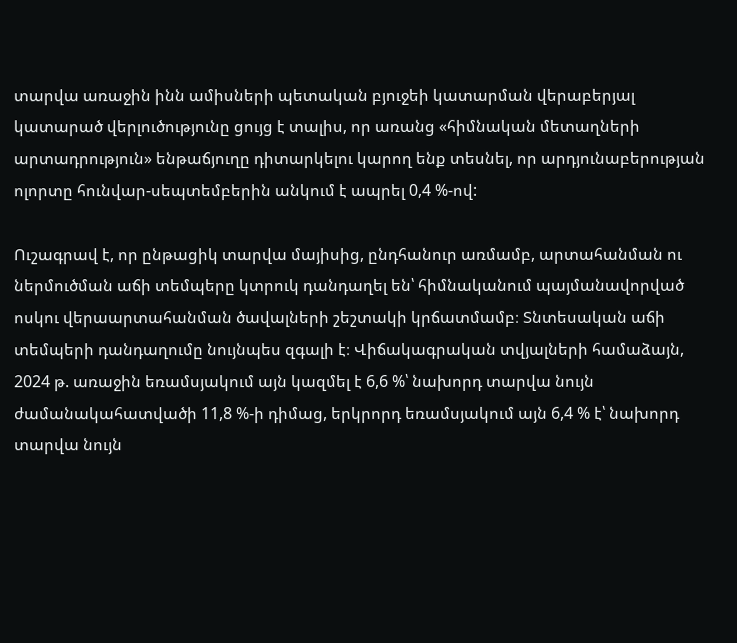տարվա առաջին ինն ամիսների պետական բյուջեի կատարման վերաբերյալ կատարած վերլուծությունը ցույց է տալիս, որ առանց «հիմնական մետաղների արտադրություն» ենթաճյուղը դիտարկելու կարող ենք տեսնել, որ արդյունաբերության ոլորտը հունվար-սեպտեմբերին անկում է ապրել 0,4 %-ով:

Ուշագրավ է, որ ընթացիկ տարվա մայիսից, ընդհանուր առմամբ, արտահանման ու ներմուծման աճի տեմպերը կտրուկ դանդաղել են՝ հիմնականում պայմանավորված ոսկու վերաարտահանման ծավալների շեշտակի կրճատմամբ։ Տնտեսական աճի տեմպերի դանդաղումը նույնպես զգալի է։ Վիճակագրական տվյալների համաձայն, 2024 թ. առաջին եռամսյակում այն կազմել է 6,6 %՝ նախորդ տարվա նույն ժամանակահատվածի 11,8 %-ի դիմաց, երկրորդ եռամսյակում այն 6,4 % է՝ նախորդ տարվա նույն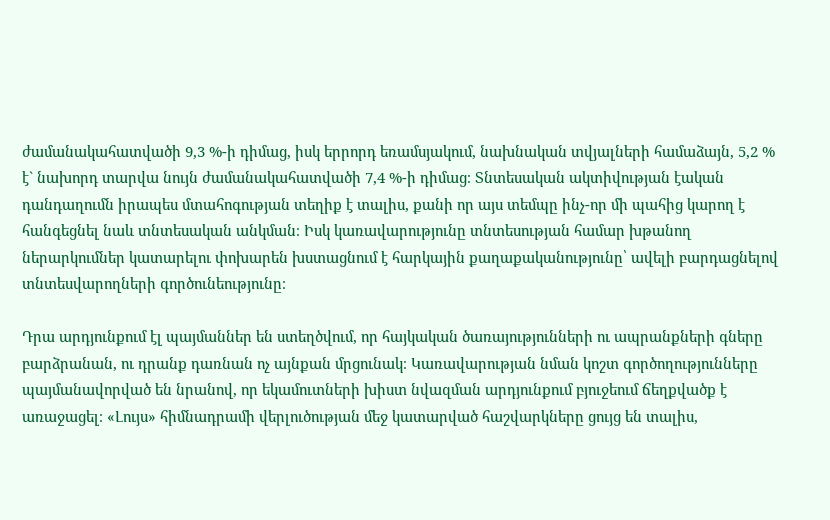ժամանակահատվածի 9,3 %-ի դիմաց, իսկ երրորդ եռամսյակում, նախնական տվյալների համաձայն, 5,2 % է` նախորդ տարվա նույն ժամանակահատվածի 7,4 %-ի դիմաց։ Տնտեսական ակտիվության էական դանդաղումն իրապես մտահոգության տեղիք է տալիս, քանի որ այս տեմպը ինչ-որ մի պահից կարող է հանգեցնել նաև տնտեսական անկման։ Իսկ կառավարությունը տնտեսության համար խթանող ներարկումներ կատարելու փոխարեն խստացնում է հարկային քաղաքականությունը՝ ավելի բարդացնելով տնտեսվարողների գործունեությունը։

Դրա արդյունքում էլ պայմաններ են ստեղծվում, որ հայկական ծառայությունների ու ապրանքների գները բարձրանան, ու դրանք դառնան ոչ այնքան մրցունակ։ Կառավարության նման կոշտ գործողությունները պայմանավորված են նրանով, որ եկամուտների խիստ նվազման արդյունքում բյուջեում ճեղքվածք է առաջացել։ «Լույս» հիմնադրամի վերլուծության մեջ կատարված հաշվարկները ցույց են տալիս,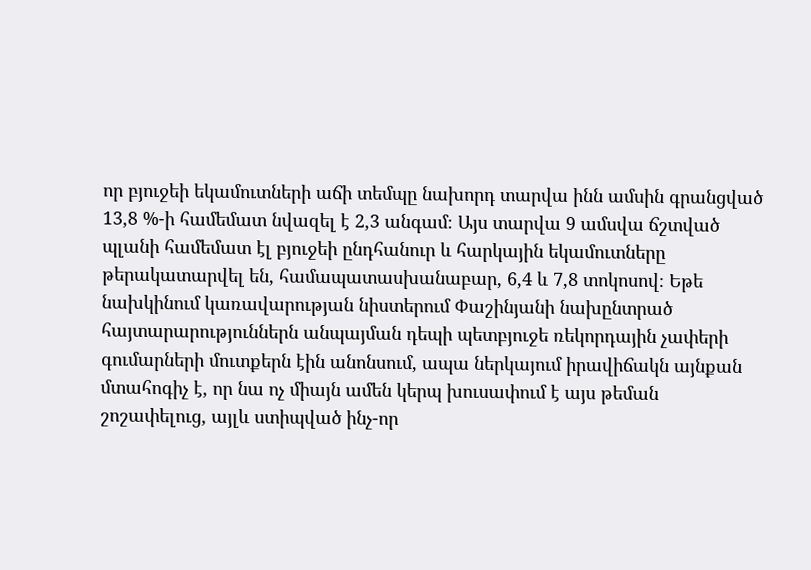որ բյուջեի եկամուտների աճի տեմպը նախորդ տարվա ինն ամսին գրանցված 13,8 %-ի համեմատ նվազել է 2,3 անգամ։ Այս տարվա 9 ամսվա ճշտված պլանի համեմատ էլ բյուջեի ընդհանուր և հարկային եկամուտները թերակատարվել են, համապատասխանաբար, 6,4 և 7,8 տոկոսով։ Եթե նախկինում կառավարության նիստերում Փաշինյանի նախընտրած հայտարարություններն անպայման դեպի պետբյուջե ռեկորդային չափերի գումարների մուտքերն էին անոնսում, ապա ներկայում իրավիճակն այնքան մտահոգիչ է, որ նա ոչ միայն ամեն կերպ խուսափում է այս թեման շոշափելուց, այլև ստիպված ինչ-որ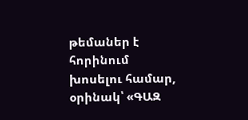թեմաներ է հորինում խոսելու համար, օրինակ՝ «ԳԱԶ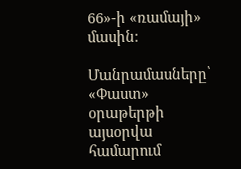66»-ի «ռամայի» մասին։

Մանրամասները՝ «Փաստ» օրաթերթի այսօրվա համարում